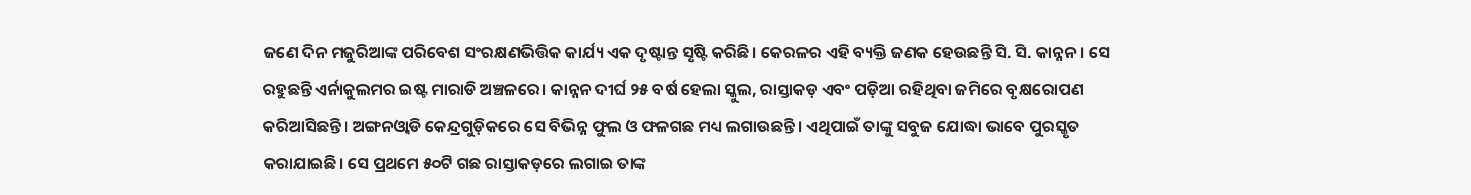ଜଣେ ଦିନ ମଜୁରିଆଙ୍କ ପରିବେଶ ସଂରକ୍ଷଣଭିତ୍ତିକ କାର୍ଯ୍ୟ ଏକ ଦୃଷ୍ଟାନ୍ତ ସୃଷ୍ଟି କରିଛି। କେରଳର ଏହି ବ୍ୟକ୍ତି ଜଣକ ହେଉଛନ୍ତି ସି. ସି. କାନ୍ନନ। ସେ ରହୁଛନ୍ତି ଏର୍ନାକୁଲମର ଇଷ୍ଟ ମାରାଡି ଅଞ୍ଚଳରେ। କାନ୍ନନ ଦୀର୍ଘ ୨୫ ବର୍ଷ ହେଲା ସ୍କୁଲ, ରାସ୍ତାକଡ଼ ଏବଂ ପଡ଼ିଆ ରହିଥିବା ଜମିରେ ବୃକ୍ଷରୋପଣ କରିଆସିଛନ୍ତି। ଅଙ୍ଗନଓ୍ବାଡି କେନ୍ଦ୍ରଗୁଡ଼ିକରେ ସେ ବିଭିନ୍ନ ଫୁଲ ଓ ଫଳଗଛ ମଧ୍ୟ ଲଗାଉଛନ୍ତି। ଏଥିପାଇଁ ତାଙ୍କୁ ସବୁଜ ଯୋଦ୍ଧା ଭାବେ ପୁରସ୍କୃତ କରାଯାଇଛି। ସେ ପ୍ରଥମେ ୫୦ଟି ଗଛ ରାସ୍ତାକଡ଼ରେ ଲଗାଇ ତାଙ୍କ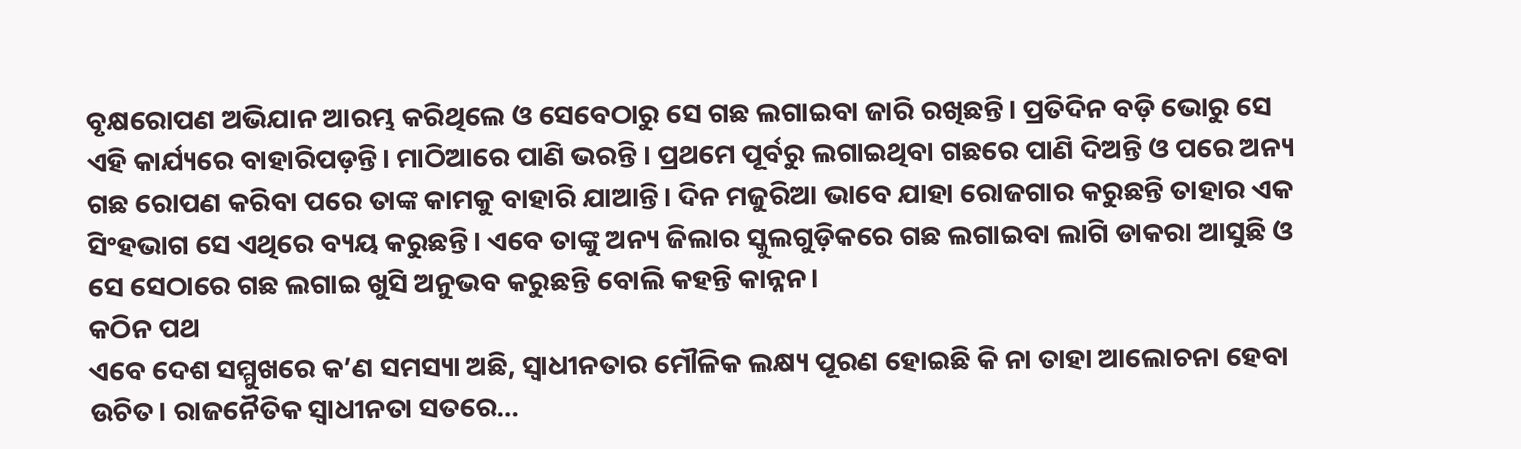ବୃକ୍ଷରୋପଣ ଅଭିଯାନ ଆରମ୍ଭ କରିଥିଲେ ଓ ସେବେଠାରୁ ସେ ଗଛ ଲଗାଇବା ଜାରି ରଖିଛନ୍ତି। ପ୍ରତିଦିନ ବଡ଼ି ଭୋରୁ ସେ ଏହି କାର୍ଯ୍ୟରେ ବାହାରିପଡ଼ନ୍ତି। ମାଠିଆରେ ପାଣି ଭରନ୍ତି । ପ୍ରଥମେ ପୂର୍ବରୁ ଲଗାଇଥିବା ଗଛରେ ପାଣି ଦିଅନ୍ତି ଓ ପରେ ଅନ୍ୟ ଗଛ ରୋପଣ କରିବା ପରେ ତାଙ୍କ କାମକୁ ବାହାରି ଯାଆନ୍ତି। ଦିନ ମଜୁରିଆ ଭାବେ ଯାହା ରୋଜଗାର କରୁଛନ୍ତି ତାହାର ଏକ ସିଂହଭାଗ ସେ ଏଥିରେ ବ୍ୟୟ କରୁଛନ୍ତି। ଏବେ ତାଙ୍କୁ ଅନ୍ୟ ଜିଲାର ସ୍କୁଲଗୁଡ଼ିକରେ ଗଛ ଲଗାଇବା ଲାଗି ଡାକରା ଆସୁଛି ଓ ସେ ସେଠାରେ ଗଛ ଲଗାଇ ଖୁସି ଅନୁଭବ କରୁଛନ୍ତି ବୋଲି କହନ୍ତି କାନ୍ନନ।
କଠିନ ପଥ
ଏବେ ଦେଶ ସମ୍ମୁଖରେ କ’ଣ ସମସ୍ୟା ଅଛି, ସ୍ୱାଧୀନତାର ମୌଳିକ ଲକ୍ଷ୍ୟ ପୂରଣ ହୋଇଛି କି ନା ତାହା ଆଲୋଚନା ହେବା ଉଚିତ। ରାଜନୈତିକ ସ୍ୱାଧୀନତା ସତରେ…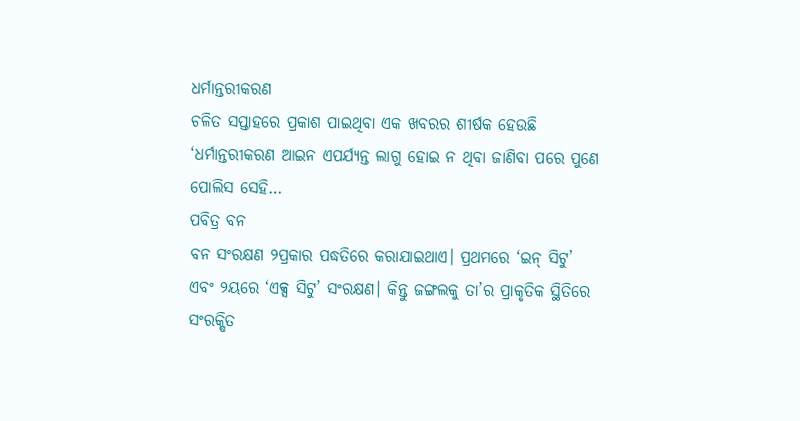ଧର୍ମାନ୍ତରୀକରଣ
ଚଳିତ ସପ୍ତାହରେ ପ୍ରକାଶ ପାଇଥିବା ଏକ ଖବରର ଶୀର୍ଷକ ହେଉଛି ‘ଧର୍ମାନ୍ତରୀକରଣ ଆଇନ ଏପର୍ଯ୍ୟନ୍ତ ଲାଗୁ ହୋଇ ନ ଥିବା ଜାଣିବା ପରେ ପୁଣେ ପୋଲିସ ସେହି…
ପବିତ୍ର ବନ
ବନ ସଂରକ୍ଷଣ ୨ପ୍ରକାର ପଦ୍ଧତିରେ କରାଯାଇଥାଏ। ପ୍ରଥମରେ ‘ଇନ୍ ସିଟୁ’ ଏବଂ ୨ୟରେ ‘ଏକ୍ସ ସିଟୁ’ ସଂରକ୍ଷଣ। କିନ୍ତୁ ଜଙ୍ଗଲକୁ ତା’ର ପ୍ରାକୃତିକ ସ୍ଥିତିରେ ସଂରକ୍ଷିତ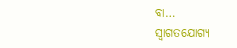ବା…
ସ୍ବାଗତଯୋଗ୍ୟ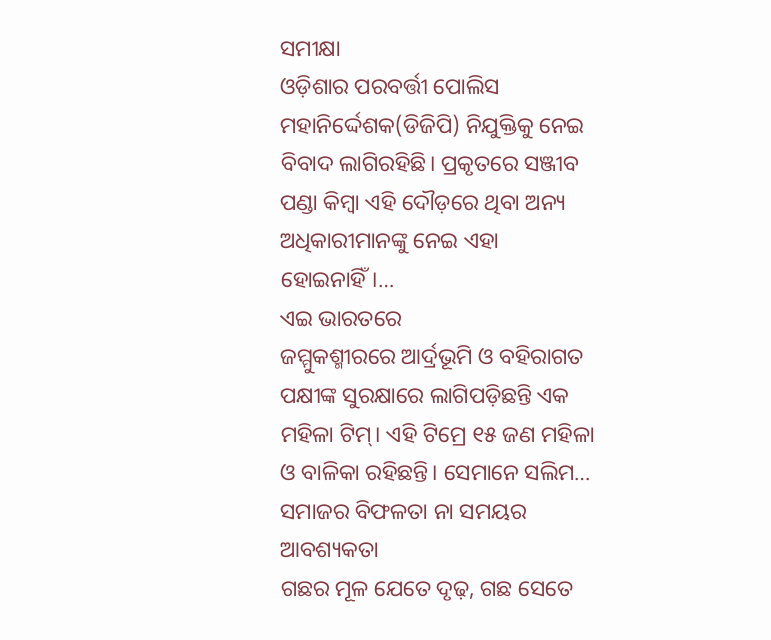ସମୀକ୍ଷା
ଓଡ଼ିଶାର ପରବର୍ତ୍ତୀ ପୋଲିସ ମହାନିର୍ଦ୍ଦେଶକ(ଡିଜିପି) ନିଯୁକ୍ତିକୁ ନେଇ ବିବାଦ ଲାଗିରହିଛି। ପ୍ରକୃତରେ ସଞ୍ଜୀବ ପଣ୍ଡା କିମ୍ବା ଏହି ଦୌଡ଼ରେ ଥିବା ଅନ୍ୟ ଅଧିକାରୀମାନଙ୍କୁ ନେଇ ଏହା ହୋଇନାହିଁ।…
ଏଇ ଭାରତରେ
ଜମ୍ମୁକଶ୍ମୀରରେ ଆର୍ଦ୍ରଭୂମି ଓ ବହିରାଗତ ପକ୍ଷୀଙ୍କ ସୁରକ୍ଷାରେ ଲାଗିପଡ଼ିଛନ୍ତି ଏକ ମହିଳା ଟିମ୍। ଏହି ଟିମ୍ରେ ୧୫ ଜଣ ମହିଳା ଓ ବାଳିକା ରହିଛନ୍ତି। ସେମାନେ ସଲିମ…
ସମାଜର ବିଫଳତା ନା ସମୟର ଆବଶ୍ୟକତା
ଗଛର ମୂଳ ଯେତେ ଦୃଢ଼, ଗଛ ସେତେ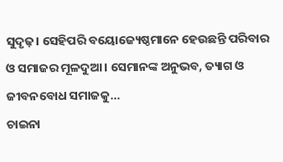ସୁଦୃଢ଼। ସେହିପରି ବୟୋଜ୍ୟେଷ୍ଠମାନେ ହେଉଛନ୍ତି ପରିବାର ଓ ସମାଜର ମୂଳଦୁଆ। ସେମାନଙ୍କ ଅନୁଭବ, ତ୍ୟାଗ ଓ ଜୀବନବୋଧ ସମାଜକୁ…
ଚାଇନା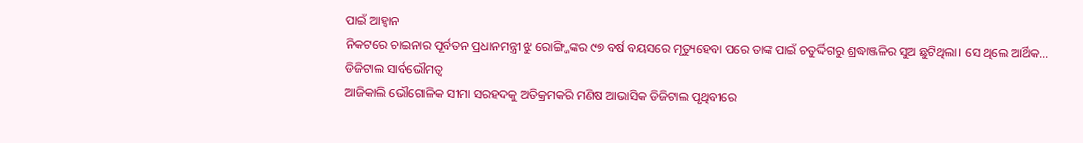ପାଇଁ ଆହ୍ବାନ
ନିକଟରେ ଚାଇନାର ପୂର୍ବତନ ପ୍ରଧାନମନ୍ତ୍ରୀ ଝୁ ରୋଙ୍ଗ୍ଜିଙ୍କର ୯୭ ବର୍ଷ ବୟସରେ ମୃତ୍ୟୁହେବା ପରେ ତାଙ୍କ ପାଇଁ ଚତୁର୍ଦ୍ଦିଗରୁ ଶ୍ରଦ୍ଧାଞ୍ଜଳିର ସୁଅ ଛୁଟିଥିଲା। ସେ ଥିଲେ ଆର୍ଥିକ…
ଡିଜିଟାଲ ସାର୍ବଭୌମତ୍ୱ
ଆଜିକାଲି ଭୌଗୋଳିକ ସୀମା ସରହଦକୁ ଅତିକ୍ରମକରି ମଣିଷ ଆଭାସିକ ଡିଜିଟାଲ ପୃଥିବୀରେ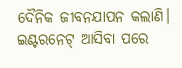ଦୈନିକ ଜୀବନଯାପନ କଲାଣି। ଇଣ୍ଟରନେଟ୍ ଆସିବା ପରେ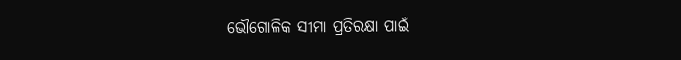ଭୌଗୋଳିକ ସୀମା ପ୍ରତିରକ୍ଷା ପାଇଁ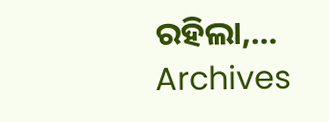ରହିଲା,…
Archives